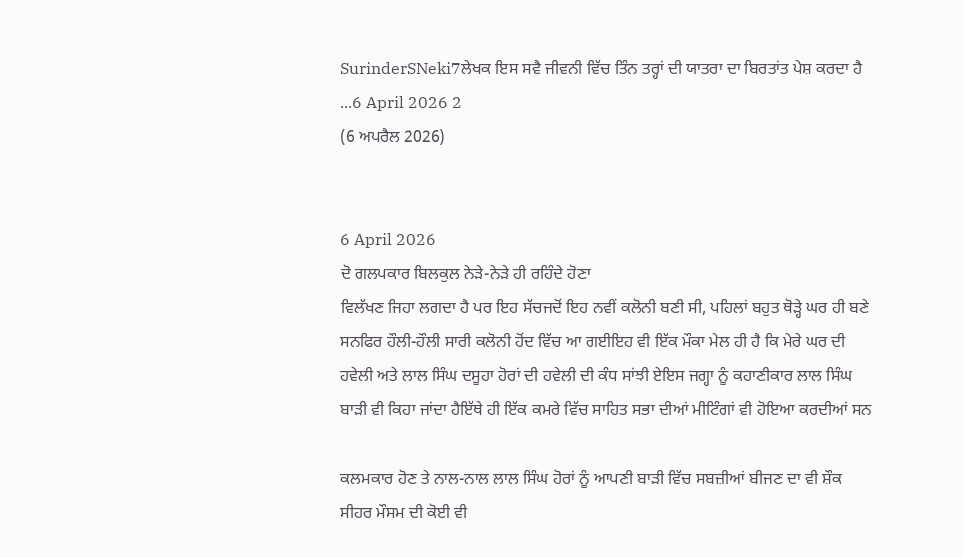SurinderSNeki7ਲੇਖਕ ਇਸ ਸਵੈ ਜੀਵਨੀ ਵਿੱਚ ਤਿੰਨ ਤਰ੍ਹਾਂ ਦੀ ਯਾਤਰਾ ਦਾ ਬਿਰਤਾਂਤ ਪੇਸ਼ ਕਰਦਾ ਹੈ ...6 April 2026 2
(6 ਅਪਰੈਲ 2026)


6 April 2026
ਦੋ ਗਲਪਕਾਰ ਬਿਲਕੁਲ ਨੇੜੇ-ਨੇੜੇ ਹੀ ਰਹਿੰਦੇ ਹੋਣਾ
ਵਿਲੱਖਣ ਜਿਹਾ ਲਗਦਾ ਹੈ ਪਰ ਇਹ ਸੱਚਜਦੋਂ ਇਹ ਨਵੀਂ ਕਲੋਨੀ ਬਣੀ ਸੀ, ਪਹਿਲਾਂ ਬਹੁਤ ਥੋੜ੍ਹੇ ਘਰ ਹੀ ਬਣੇ ਸਨਫਿਰ ਹੌਲੀ-ਹੌਲੀ ਸਾਰੀ ਕਲੋਨੀ ਹੋਂਦ ਵਿੱਚ ਆ ਗਈਇਹ ਵੀ ਇੱਕ ਮੌਕਾ ਮੇਲ ਹੀ ਹੈ ਕਿ ਮੇਰੇ ਘਰ ਦੀ ਹਵੇਲੀ ਅਤੇ ਲਾਲ ਸਿੰਘ ਦਸੂਹਾ ਹੋਰਾਂ ਦੀ ਹਵੇਲੀ ਦੀ ਕੰਧ ਸਾਂਝੀ ਏਇਸ ਜਗ੍ਹਾ ਨੂੰ ਕਹਾਣੀਕਾਰ ਲਾਲ ਸਿੰਘ ਬਾੜੀ ਵੀ ਕਿਹਾ ਜਾਂਦਾ ਹੈਇੱਥੇ ਹੀ ਇੱਕ ਕਮਰੇ ਵਿੱਚ ਸਾਹਿਤ ਸਭਾ ਦੀਆਂ ਮੀਟਿੰਗਾਂ ਵੀ ਹੋਇਆ ਕਰਦੀਆਂ ਸਨ

ਕਲਮਕਾਰ ਹੋਣ ਤੇ ਨਾਲ-ਨਾਲ ਲਾਲ ਸਿੰਘ ਹੋਰਾਂ ਨੂੰ ਆਪਣੀ ਬਾੜੀ ਵਿੱਚ ਸਬਜ਼ੀਆਂ ਬੀਜਣ ਦਾ ਵੀ ਸ਼ੌਕ ਸੀਹਰ ਮੌਸਮ ਦੀ ਕੋਈ ਵੀ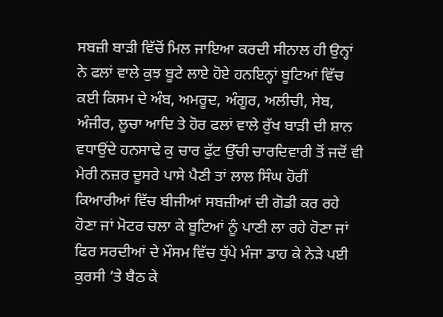ਸਬਜ਼ੀ ਬਾੜੀ ਵਿੱਚੋਂ ਮਿਲ ਜਾਇਆ ਕਰਦੀ ਸੀਨਾਲ ਹੀ ਉਨ੍ਹਾਂ ਨੇ ਫਲਾਂ ਵਾਲੇ ਕੁਝ ਬੂਟੇ ਲਾਏ ਹੋਏ ਹਨਇਨ੍ਹਾਂ ਬੂਟਿਆਂ ਵਿੱਚ ਕਈ ਕਿਸਮ ਦੇ ਅੰਬ, ਅਮਰੂਦ, ਅੰਗੂਰ, ਅਲੀਚੀ, ਸੇਬ, ਅੰਜੀਰ, ਲੂਚਾ ਆਦਿ ਤੇ ਹੋਰ ਫਲਾਂ ਵਾਲੇ ਰੁੱਖ ਬਾੜੀ ਦੀ ਸ਼ਾਨ ਵਧਾਉਂਦੇ ਹਨਸਾਢੇ ਕੁ ਚਾਰ ਫੁੱਟ ਉੱਚੀ ਚਾਰਦਿਵਾਰੀ ਤੋਂ ਜਦੋਂ ਵੀ ਮੇਰੀ ਨਜ਼ਰ ਦੂਸਰੇ ਪਾਸੇ ਪੈਣੀ ਤਾਂ ਲਾਲ ਸਿੰਘ ਹੋਰੀਂ ਕਿਆਰੀਆਂ ਵਿੱਚ ਬੀਜੀਆਂ ਸਬਜ਼ੀਆਂ ਦੀ ਗੋਡੀ ਕਰ ਰਹੇ ਹੋਣਾ ਜਾਂ ਮੋਟਰ ਚਲਾ ਕੇ ਬੂਟਿਆਂ ਨੂੰ ਪਾਣੀ ਲਾ ਰਹੇ ਹੋਣਾ ਜਾਂ ਫਿਰ ਸਰਦੀਆਂ ਦੇ ਮੌਸਮ ਵਿੱਚ ਧੁੱਪੇ ਮੰਜਾ ਡਾਹ ਕੇ ਨੇੜੇ ਪਈ ਕੁਰਸੀ ’ਤੇ ਬੈਠ ਕੇ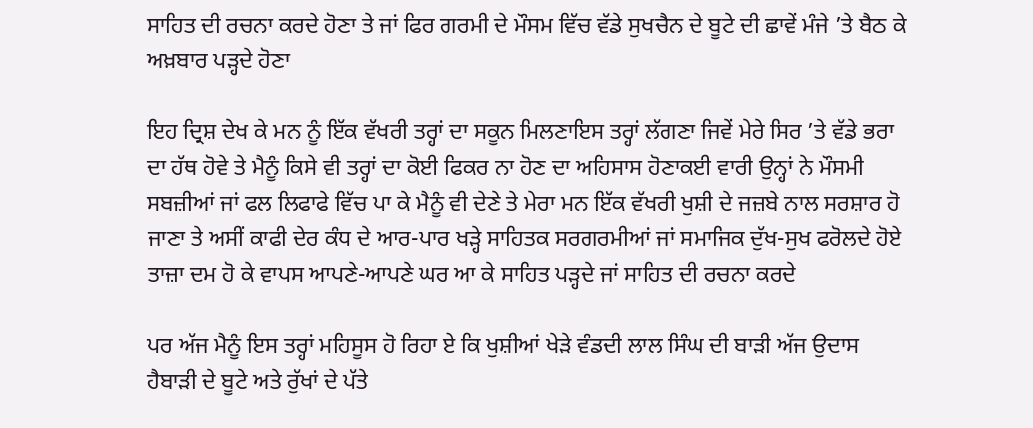ਸਾਹਿਤ ਦੀ ਰਚਨਾ ਕਰਦੇ ਹੋਣਾ ਤੇ ਜਾਂ ਫਿਰ ਗਰਮੀ ਦੇ ਮੌਸਮ ਵਿੱਚ ਵੱਡੇ ਸੁਖਚੈਨ ਦੇ ਬੂਟੇ ਦੀ ਛਾਵੇਂ ਮੰਜੇ ’ਤੇ ਬੈਠ ਕੇ ਅਖ਼ਬਾਰ ਪੜ੍ਹਦੇ ਹੋਣਾ

ਇਹ ਦ੍ਰਿਸ਼ ਦੇਖ ਕੇ ਮਨ ਨੂੰ ਇੱਕ ਵੱਖਰੀ ਤਰ੍ਹਾਂ ਦਾ ਸਕੂਨ ਮਿਲਣਾਇਸ ਤਰ੍ਹਾਂ ਲੱਗਣਾ ਜਿਵੇਂ ਮੇਰੇ ਸਿਰ ’ਤੇ ਵੱਡੇ ਭਰਾ ਦਾ ਹੱਥ ਹੋਵੇ ਤੇ ਮੈਨੂੰ ਕਿਸੇ ਵੀ ਤਰ੍ਹਾਂ ਦਾ ਕੋਈ ਫਿਕਰ ਨਾ ਹੋਣ ਦਾ ਅਹਿਸਾਸ ਹੋਣਾਕਈ ਵਾਰੀ ਉਨ੍ਹਾਂ ਨੇ ਮੌਸਮੀ ਸਬਜ਼ੀਆਂ ਜਾਂ ਫਲ ਲਿਫਾਫੇ ਵਿੱਚ ਪਾ ਕੇ ਮੈਨੂੰ ਵੀ ਦੇਣੇ ਤੇ ਮੇਰਾ ਮਨ ਇੱਕ ਵੱਖਰੀ ਖੁਸ਼ੀ ਦੇ ਜਜ਼ਬੇ ਨਾਲ ਸਰਸ਼ਾਰ ਹੋ ਜਾਣਾ ਤੇ ਅਸੀਂ ਕਾਫੀ ਦੇਰ ਕੰਧ ਦੇ ਆਰ-ਪਾਰ ਖੜ੍ਹੇ ਸਾਹਿਤਕ ਸਰਗਰਮੀਆਂ ਜਾਂ ਸਮਾਜਿਕ ਦੁੱਖ-ਸੁਖ ਫਰੋਲਦੇ ਹੋਏ ਤਾਜ਼ਾ ਦਮ ਹੋ ਕੇ ਵਾਪਸ ਆਪਣੇ-ਆਪਣੇ ਘਰ ਆ ਕੇ ਸਾਹਿਤ ਪੜ੍ਹਦੇ ਜਾਂ ਸਾਹਿਤ ਦੀ ਰਚਨਾ ਕਰਦੇ

ਪਰ ਅੱਜ ਮੈਨੂੰ ਇਸ ਤਰ੍ਹਾਂ ਮਹਿਸੂਸ ਹੋ ਰਿਹਾ ਏ ਕਿ ਖੁਸ਼ੀਆਂ ਖੇੜੇ ਵੰਡਦੀ ਲਾਲ ਸਿੰਘ ਦੀ ਬਾੜੀ ਅੱਜ ਉਦਾਸ ਹੈਬਾੜੀ ਦੇ ਬੂਟੇ ਅਤੇ ਰੁੱਖਾਂ ਦੇ ਪੱਤੇ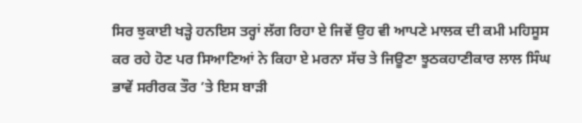ਸਿਰ ਝੁਕਾਈ ਖੜ੍ਹੇ ਹਨਇਸ ਤਰ੍ਹਾਂ ਲੱਗ ਰਿਹਾ ਏ ਜਿਵੇਂ ਉਹ ਵੀ ਆਪਣੇ ਮਾਲਕ ਦੀ ਕਮੀ ਮਹਿਸੂਸ ਕਰ ਰਹੇ ਹੋਣ ਪਰ ਸਿਆਣਿਆਂ ਨੇ ਕਿਹਾ ਏ ਮਰਨਾ ਸੱਚ ਤੇ ਜਿਊਣਾ ਝੂਠਕਹਾਣੀਕਾਰ ਲਾਲ ਸਿੰਘ ਭਾਵੇਂ ਸਰੀਰਕ ਤੌਰ ’ਤੇ ਇਸ ਬਾੜੀ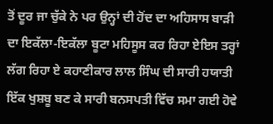ਤੋਂ ਦੂਰ ਜਾ ਚੁੱਕੇ ਨੇ ਪਰ ਉਨ੍ਹਾਂ ਦੀ ਹੋਂਦ ਦਾ ਅਹਿਸਾਸ ਬਾੜੀ ਦਾ ਇਕੱਲਾ-ਇਕੱਲਾ ਬੂਟਾ ਮਹਿਸੂਸ ਕਰ ਰਿਹਾ ਏਇਸ ਤਰ੍ਹਾਂ ਲੱਗ ਰਿਹਾ ਏ ਕਹਾਣੀਕਾਰ ਲਾਲ ਸਿੰਘ ਦੀ ਸਾਰੀ ਹਯਾਤੀ ਇੱਕ ਖੁਸ਼ਬੂ ਬਣ ਕੇ ਸਾਰੀ ਬਨਸਪਤੀ ਵਿੱਚ ਸਮਾ ਗਈ ਹੋਵੇ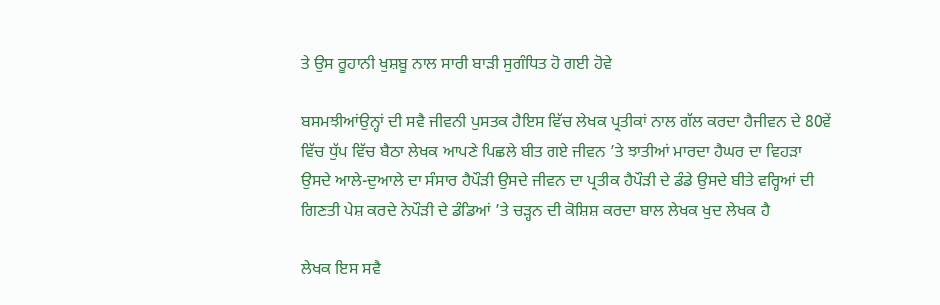ਤੇ ਉਸ ਰੂਹਾਨੀ ਖੁਸ਼ਬੂ ਨਾਲ ਸਾਰੀ ਬਾੜੀ ਸੁਗੰਧਿਤ ਹੋ ਗਈ ਹੋਵੇ

ਬਸਮਝੀਆਂਉਨ੍ਹਾਂ ਦੀ ਸਵੈ ਜੀਵਨੀ ਪੁਸਤਕ ਹੈਇਸ ਵਿੱਚ ਲੇਖਕ ਪ੍ਰਤੀਕਾਂ ਨਾਲ ਗੱਲ ਕਰਦਾ ਹੈਜੀਵਨ ਦੇ 80ਵੇਂ ਵਿੱਚ ਧੁੱਪ ਵਿੱਚ ਬੈਠਾ ਲੇਖਕ ਆਪਣੇ ਪਿਛਲੇ ਬੀਤ ਗਏ ਜੀਵਨ ’ਤੇ ਝਾਤੀਆਂ ਮਾਰਦਾ ਹੈਘਰ ਦਾ ਵਿਹੜਾ ਉਸਦੇ ਆਲੇ-ਦੁਆਲੇ ਦਾ ਸੰਸਾਰ ਹੈਪੌੜੀ ਉਸਦੇ ਜੀਵਨ ਦਾ ਪ੍ਰਤੀਕ ਹੈਪੌੜੀ ਦੇ ਡੰਡੇ ਉਸਦੇ ਬੀਤੇ ਵਰ੍ਹਿਆਂ ਦੀ ਗਿਣਤੀ ਪੇਸ਼ ਕਰਦੇ ਨੇਪੌੜੀ ਦੇ ਡੰਡਿਆਂ ’ਤੇ ਚੜ੍ਹਨ ਦੀ ਕੋਸ਼ਿਸ਼ ਕਰਦਾ ਬਾਲ ਲੇਖਕ ਖੁਦ ਲੇਖਕ ਹੈ

ਲੇਖਕ ਇਸ ਸਵੈ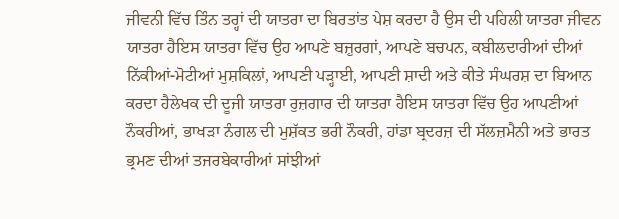ਜੀਵਨੀ ਵਿੱਚ ਤਿੰਨ ਤਰ੍ਹਾਂ ਦੀ ਯਾਤਰਾ ਦਾ ਬਿਰਤਾਂਤ ਪੇਸ਼ ਕਰਦਾ ਹੈ ਉਸ ਦੀ ਪਹਿਲੀ ਯਾਤਰਾ ਜੀਵਨ ਯਾਤਰਾ ਹੈਇਸ ਯਾਤਰਾ ਵਿੱਚ ਉਹ ਆਪਣੇ ਬਜ਼ੁਰਗਾਂ, ਆਪਣੇ ਬਚਪਨ, ਕਬੀਲਦਾਰੀਆਂ ਦੀਆਂ ਨਿੱਕੀਆਂ-ਮੋਟੀਆਂ ਮੁਸ਼ਕਿਲਾਂ, ਆਪਣੀ ਪੜ੍ਹਾਈ, ਆਪਣੀ ਸ਼ਾਦੀ ਅਤੇ ਕੀਤੇ ਸੰਘਰਸ਼ ਦਾ ਬਿਆਨ ਕਰਦਾ ਹੈਲੇਖਕ ਦੀ ਦੂਜੀ ਯਾਤਰਾ ਰੁਜ਼ਗਾਰ ਦੀ ਯਾਤਰਾ ਹੈਇਸ ਯਾਤਰਾ ਵਿੱਚ ਉਹ ਆਪਣੀਆਂ ਨੌਕਰੀਆਂ, ਭਾਖੜਾ ਨੰਗਲ ਦੀ ਮੁਸ਼ੱਕਤ ਭਰੀ ਨੌਕਰੀ, ਹਾਂਡਾ ਬ੍ਰਦਰਜ਼ ਦੀ ਸੱਲਜ਼ਮੈਨੀ ਅਤੇ ਭਾਰਤ ਭ੍ਰਮਣ ਦੀਆਂ ਤਜਰਬੇਕਾਰੀਆਂ ਸਾਂਝੀਆਂ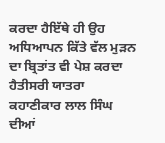ਕਰਦਾ ਹੈਇੱਥੇ ਹੀ ਉਹ ਅਧਿਆਪਨ ਕਿੱਤੇ ਵੱਲ ਮੁੜਨ ਦਾ ਬ੍ਰਿਤਾਂਤ ਵੀ ਪੇਸ਼ ਕਰਦਾ ਹੈਤੀਸਰੀ ਯਾਤਰਾ ਕਹਾਣੀਕਾਰ ਲਾਲ ਸਿੰਘ ਦੀਆਂ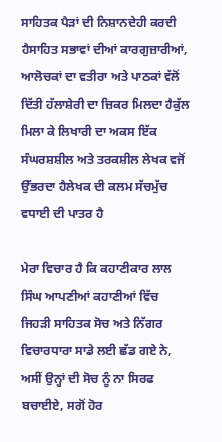ਸਾਹਿਤਕ ਪੈੜਾਂ ਦੀ ਨਿਸ਼ਾਨਦੇਹੀ ਕਰਦੀ ਹੈਸਾਹਿਤ ਸਭਾਵਾਂ ਦੀਆਂ ਕਾਰਗੁਜ਼ਾਰੀਆਂ, ਆਲੋਚਕਾਂ ਦਾ ਵਤੀਰਾ ਅਤੇ ਪਾਠਕਾਂ ਵੱਲੋਂ ਦਿੱਤੀ ਹੱਲਾਸ਼ੇਰੀ ਦਾ ਜ਼ਿਕਰ ਮਿਲਦਾ ਹੈਕੁੱਲ ਮਿਲਾ ਕੇ ਲਿਖਾਰੀ ਦਾ ਅਕਸ ਇੱਕ ਸੰਘਰਸ਼ਸ਼ੀਲ ਅਤੇ ਤਰਕਸ਼ੀਲ ਲੇਖਕ ਵਜੋਂ ਉੱਭਰਦਾ ਹੈਲੇਖਕ ਦੀ ਕਲਮ ਸੱਚਮੁੱਚ ਵਧਾਈ ਦੀ ਪਾਤਰ ਹੈ

ਮੇਰਾ ਵਿਚਾਰ ਹੈ ਕਿ ਕਹਾਣੀਕਾਰ ਲਾਲ ਸਿੰਘ ਆਪਣੀਆਂ ਕਹਾਣੀਆਂ ਵਿੱਚ ਜਿਹੜੀ ਸਾਹਿਤਕ ਸੋਚ ਅਤੇ ਨਿੱਗਰ ਵਿਚਾਰਧਾਰਾ ਸਾਡੇ ਲਈ ਛੱਡ ਗਏ ਨੇ, ਅਸੀਂ ਉਨ੍ਹਾਂ ਦੀ ਸੋਚ ਨੂੰ ਨਾ ਸਿਰਫ ਬਚਾਈਏ, ਸਗੋਂ ਹੋਰ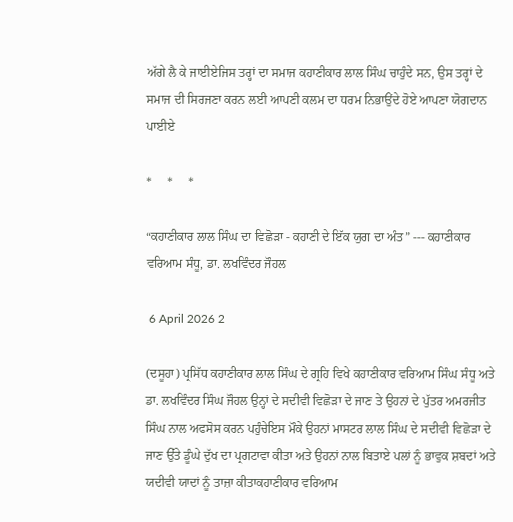ਅੱਗੇ ਲੈ ਕੇ ਜਾਈਏਜਿਸ ਤਰ੍ਹਾਂ ਦਾ ਸਮਾਜ ਕਹਾਣੀਕਾਰ ਲਾਲ ਸਿੰਘ ਚਾਹੁੰਦੇ ਸਨ, ਉਸ ਤਰ੍ਹਾਂ ਦੇ ਸਮਾਜ ਦੀ ਸਿਰਜਣਾ ਕਰਨ ਲਈ ਆਪਣੀ ਕਲਮ ਦਾ ਧਰਮ ਨਿਭਾਉਂਦੇ ਹੋਏ ਆਪਣਾ ਯੋਗਦਾਨ ਪਾਈਏ

*     *     *

“ਕਹਾਣੀਕਾਰ ਲਾਲ ਸਿੰਘ ਦਾ ਵਿਛੋੜਾ - ਕਹਾਣੀ ਦੇ ਇੱਕ ਯੁਗ ਦਾ ਅੰਤ” --- ਕਹਾਣੀਕਾਰ ਵਰਿਆਮ ਸੰਧੂ, ਡਾ. ਲਖਵਿੰਦਰ ਜੌਹਲ

 6 April 2026 2

(ਦਸੂਹਾ) ਪ੍ਰਸਿੱਧ ਕਹਾਣੀਕਾਰ ਲਾਲ ਸਿੰਘ ਦੇ ਗ੍ਰਹਿ ਵਿਖੇ ਕਹਾਣੀਕਾਰ ਵਰਿਆਮ ਸਿੰਘ ਸੰਧੂ ਅਤੇ ਡਾ. ਲਖਵਿੰਦਰ ਸਿੰਘ ਜੌਹਲ ਉਨ੍ਹਾਂ ਦੇ ਸਦੀਵੀ ਵਿਛੋੜਾ ਦੇ ਜਾਣ ਤੇ ਉਹਨਾਂ ਦੇ ਪੁੱਤਰ ਅਮਰਜੀਤ ਸਿੰਘ ਨਾਲ ਅਫਸੋਸ ਕਰਨ ਪਹੁੰਚੇਇਸ ਮੌਕੇ ਉਹਨਾਂ ਮਾਸਟਰ ਲਾਲ ਸਿੰਘ ਦੇ ਸਦੀਵੀ ਵਿਛੋੜਾ ਦੇ ਜਾਣ ਉੱਤੇ ਡੂੰਘੇ ਦੁੱਖ ਦਾ ਪ੍ਰਗਟਾਵਾ ਕੀਤਾ ਅਤੇ ਉਹਨਾਂ ਨਾਲ ਬਿਤਾਏ ਪਲਾਂ ਨੂੰ ਭਾਵੁਕ ਸ਼ਬਦਾਂ ਅਤੇ ਯਦੀਵੀ ਯਾਦਾਂ ਨੂੰ ਤਾਜ਼ਾ ਕੀਤਾਕਹਾਣੀਕਾਰ ਵਰਿਆਮ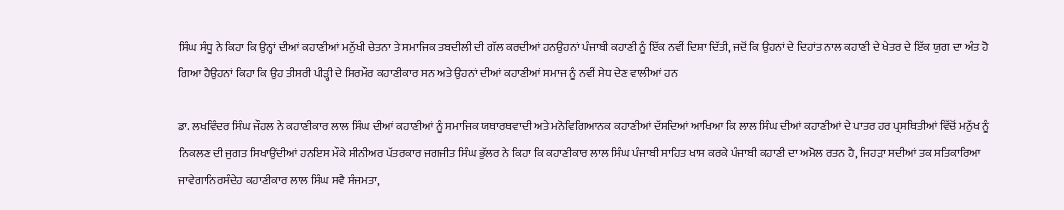ਸਿੰਘ ਸੰਧੂ ਨੇ ਕਿਹਾ ਕਿ ਉਨ੍ਹਾਂ ਦੀਆਂ ਕਹਾਣੀਆਂ ਮਨੁੱਖੀ ਚੇਤਨਾ ਤੇ ਸਮਾਜਿਕ ਤਬਦੀਲੀ ਦੀ ਗੱਲ ਕਰਦੀਆਂ ਹਨਉਹਨਾਂ ਪੰਜਾਬੀ ਕਹਾਣੀ ਨੂੰ ਇੱਕ ਨਵੀਂ ਦਿਸ਼ਾ ਦਿੱਤੀ, ਜਦੋਂ ਕਿ ਉਹਨਾਂ ਦੇ ਦਿਹਾਂਤ ਨਾਲ ਕਹਾਣੀ ਦੇ ਖੇਤਰ ਦੇ ਇੱਕ ਯੁਗ ਦਾ ਅੰਤ ਹੋ ਗਿਆ ਹੈਉਹਨਾਂ ਕਿਹਾ ਕਿ ਉਹ ਤੀਸਰੀ ਪੀੜ੍ਹੀ ਦੇ ਸਿਰਮੌਰ ਕਹਾਣੀਕਾਰ ਸਨ ਅਤੇ ਉਹਨਾਂ ਦੀਆਂ ਕਹਾਣੀਆਂ ਸਮਾਜ ਨੂੰ ਨਵੀਂ ਸੇਧ ਦੇਣ ਵਾਲੀਆਂ ਹਨ

ਡਾ. ਲਖਵਿੰਦਰ ਸਿੰਘ ਜੌਹਲ ਨੇ ਕਹਾਣੀਕਾਰ ਲਾਲ ਸਿੰਘ ਦੀਆਂ ਕਹਾਣੀਆਂ ਨੂੰ ਸਮਾਜਿਕ ਯਥਾਰਥਵਾਦੀ ਅਤੇ ਮਨੋਵਿਗਿਆਨਕ ਕਹਾਣੀਆਂ ਦੱਸਦਿਆਂ ਆਖਿਆ ਕਿ ਲਾਲ ਸਿੰਘ ਦੀਆਂ ਕਹਾਣੀਆਂ ਦੇ ਪਾਤਰ ਹਰ ਪ੍ਰਸਥਿਤੀਆਂ ਵਿੱਚੋਂ ਮਨੁੱਖ ਨੂੰ ਨਿਕਲਣ ਦੀ ਜੁਗਤ ਸਿਖਾਉਂਦੀਆਂ ਹਨਇਸ ਮੌਕੇ ਸੀਨੀਅਰ ਪੱਤਰਕਾਰ ਜਗਜੀਤ ਸਿੰਘ ਭੁੱਲਰ ਨੇ ਕਿਹਾ ਕਿ ਕਹਾਣੀਕਾਰ ਲਾਲ ਸਿੰਘ ਪੰਜਾਬੀ ਸਾਹਿਤ ਖਾਸ ਕਰਕੇ ਪੰਜਾਬੀ ਕਹਾਣੀ ਦਾ ਅਮੋਲ ਰਤਨ ਹੈ, ਜਿਹੜਾ ਸਦੀਆਂ ਤਕ ਸਤਿਕਾਰਿਆ ਜਾਵੇਗਾਨਿਰਸੰਦੇਹ ਕਹਾਣੀਕਾਰ ਲਾਲ ਸਿੰਘ ਸਵੈ ਸੰਜਮਤਾ,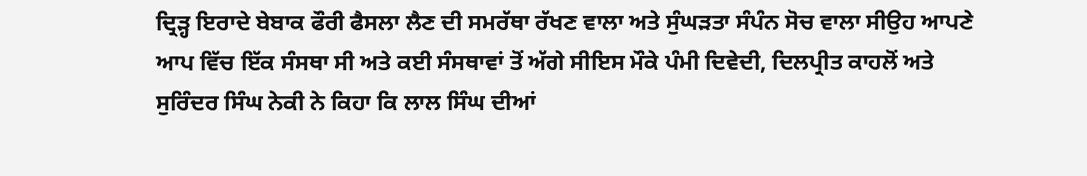ਦ੍ਰਿੜ੍ਹ ਇਰਾਦੇ ਬੇਬਾਕ ਫੌਰੀ ਫੈਸਲਾ ਲੈਣ ਦੀ ਸਮਰੱਥਾ ਰੱਖਣ ਵਾਲਾ ਅਤੇ ਸੁੰਘੜਤਾ ਸੰਪੰਨ ਸੋਚ ਵਾਲਾ ਸੀਉਹ ਆਪਣੇ ਆਪ ਵਿੱਚ ਇੱਕ ਸੰਸਥਾ ਸੀ ਅਤੇ ਕਈ ਸੰਸਥਾਵਾਂ ਤੋਂ ਅੱਗੇ ਸੀਇਸ ਮੌਕੇ ਪੰਮੀ ਦਿਵੇਦੀ, ਦਿਲਪ੍ਰੀਤ ਕਾਹਲੋਂ ਅਤੇ ਸੁਰਿੰਦਰ ਸਿੰਘ ਨੇਕੀ ਨੇ ਕਿਹਾ ਕਿ ਲਾਲ ਸਿੰਘ ਦੀਆਂ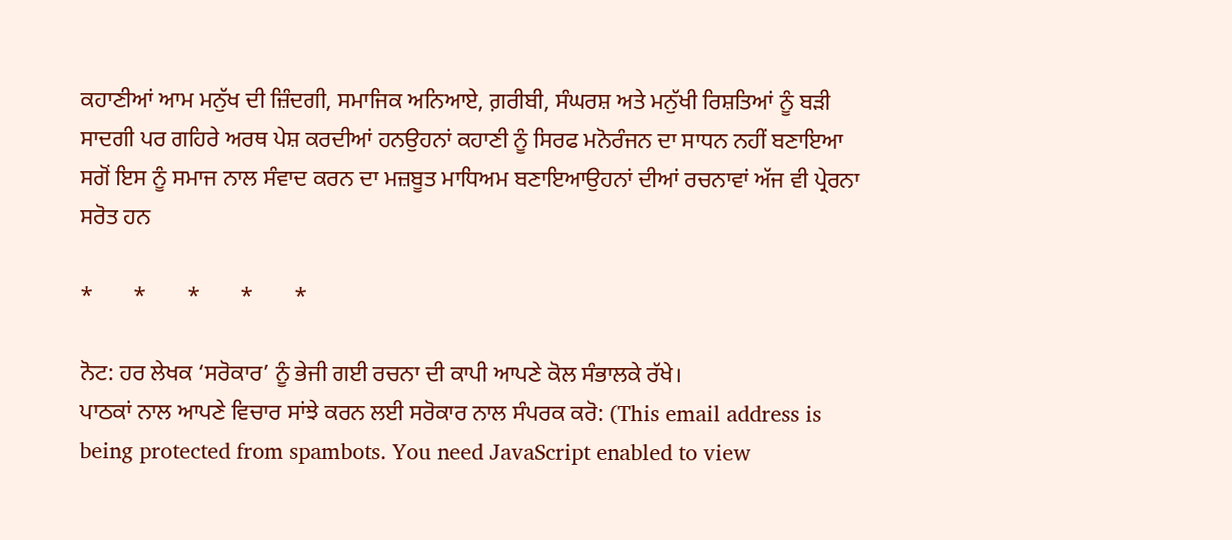ਕਹਾਣੀਆਂ ਆਮ ਮਨੁੱਖ ਦੀ ਜ਼ਿੰਦਗੀ, ਸਮਾਜਿਕ ਅਨਿਆਏ, ਗ਼ਰੀਬੀ, ਸੰਘਰਸ਼ ਅਤੇ ਮਨੁੱਖੀ ਰਿਸ਼ਤਿਆਂ ਨੂੰ ਬੜੀ ਸਾਦਗੀ ਪਰ ਗਹਿਰੇ ਅਰਥ ਪੇਸ਼ ਕਰਦੀਆਂ ਹਨਉਹਨਾਂ ਕਹਾਣੀ ਨੂੰ ਸਿਰਫ ਮਨੋਰੰਜਨ ਦਾ ਸਾਧਨ ਨਹੀਂ ਬਣਾਇਆ ਸਗੋਂ ਇਸ ਨੂੰ ਸਮਾਜ ਨਾਲ ਸੰਵਾਦ ਕਰਨ ਦਾ ਮਜ਼ਬੂਤ ਮਾਧਿਅਮ ਬਣਾਇਆਉਹਨਾਂ ਦੀਆਂ ਰਚਨਾਵਾਂ ਅੱਜ ਵੀ ਪ੍ਰੇਰਨਾ ਸਰੋਤ ਹਨ

*       *       *       *       *

ਨੋਟ: ਹਰ ਲੇਖਕ ‘ਸਰੋਕਾਰ’ ਨੂੰ ਭੇਜੀ ਗਈ ਰਚਨਾ ਦੀ ਕਾਪੀ ਆਪਣੇ ਕੋਲ ਸੰਭਾਲਕੇ ਰੱਖੇ।
ਪਾਠਕਾਂ ਨਾਲ ਆਪਣੇ ਵਿਚਾਰ ਸਾਂਝੇ ਕਰਨ ਲਈ ਸਰੋਕਾਰ ਨਾਲ ਸੰਪਰਕ ਕਰੋ: (This email address is being protected from spambots. You need JavaScript enabled to view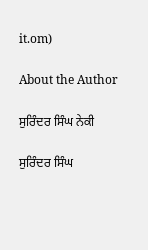it.om)

About the Author

ਸੁਰਿੰਦਰ ਸਿੰਘ ਨੇਕੀ

ਸੁਰਿੰਦਰ ਸਿੰਘ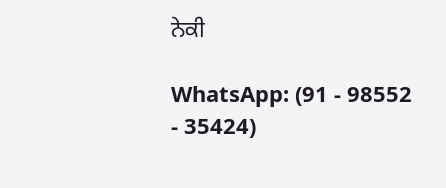ਨੇਕੀ

WhatsApp: (91 - 98552 - 35424)